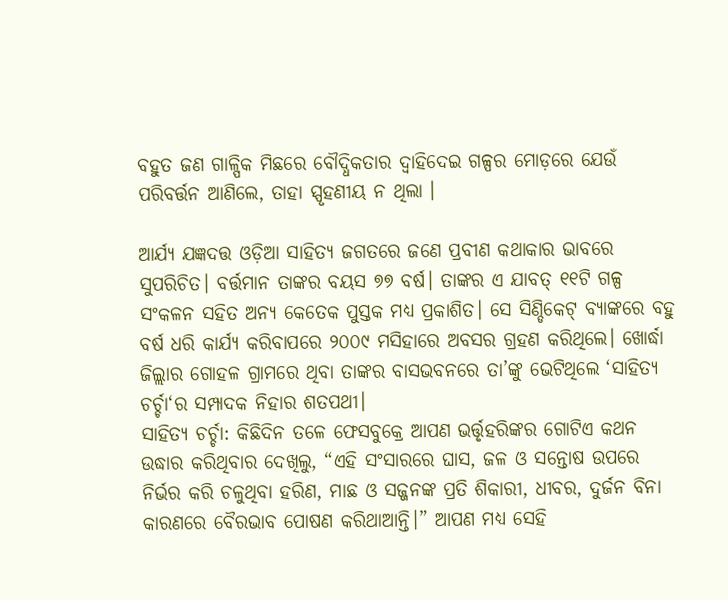ବହୁତ ଜଣ ଗାଳ୍ପିକ ମିଛରେ ବୌଦ୍ଧିକତାର ଦ୍ୱାହିଦେଇ ଗଳ୍ପର ମୋଡ଼ରେ ଯେଉଁ ପରିବର୍ତ୍ତନ ଆଣିଲେ, ତାହା ସ୍ପୃହଣୀୟ ନ ଥିଲା ।

ଆର୍ଯ୍ୟ ଯଜ୍ଞଦତ୍ତ ଓଡ଼ିଆ ସାହିତ୍ୟ ଜଗତରେ ଜଣେ ପ୍ରବୀଣ କଥାକାର ଭାବରେ ସୁପରିଚିତ। ବର୍ତ୍ତମାନ ତାଙ୍କର ବୟସ ୭୭ ବର୍ଷ। ତାଙ୍କର ଏ ଯାବତ୍ ୧୧ଟି ଗଳ୍ପ ସଂକଳନ ସହିତ ଅନ୍ୟ କେତେକ ପୁସ୍ତକ ମଧ୍ୟ ପ୍ରକାଶିତ। ସେ ସିଣ୍ଡିକେଟ୍ ବ୍ୟାଙ୍କରେ ବହୁ ବର୍ଷ ଧରି କାର୍ଯ୍ୟ କରିବାପରେ ୨୦୦୯ ମସିହାରେ ଅବସର ଗ୍ରହଣ କରିଥିଲେ। ଖୋର୍ଦ୍ଧା ଜିଲ୍ଲାର ଗୋହଳ ଗ୍ରାମରେ ଥିବା ତାଙ୍କର ବାସଭବନରେ ତା’ଙ୍କୁ ଭେଟିଥିଲେ ‘ସାହିତ୍ୟ ଚର୍ଚ୍ଚା‘ର ସମ୍ପାଦକ ନିହାର ଶତପଥୀ।
ସାହିତ୍ୟ ଚର୍ଚ୍ଚା: କିଛିଦିନ ତଳେ ଫେସବୁକ୍ରେ ଆପଣ ଭର୍ତ୍ତୃହରିଙ୍କର ଗୋଟିଏ କଥନ ଉଦ୍ଧାର କରିଥିବାର ଦେଖିଲୁ, “ଏହି ସଂସାରରେ ଘାସ, ଜଳ ଓ ସନ୍ତୋଷ ଉପରେ ନିର୍ଭର କରି ଚଳୁଥିବା ହରିଣ, ମାଛ ଓ ସଜ୍ଜନଙ୍କ ପ୍ରତି ଶିକାରୀ, ଧୀବର, ଦୁର୍ଜନ ବିନା କାରଣରେ ବୈରଭାବ ପୋଷଣ କରିଥାଆନ୍ତି।” ଆପଣ ମଧ୍ୟ ସେହି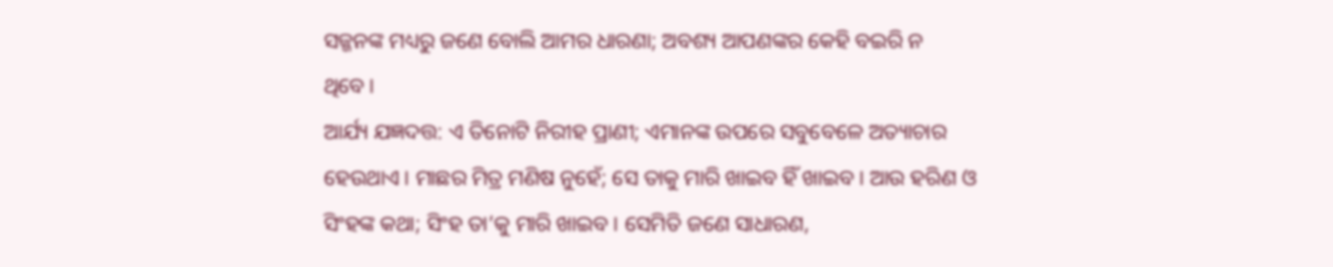ସଜ୍ଜନଙ୍କ ମଧ୍ୟରୁ ଜଣେ ବୋଲି ଆମର ଧାରଣା; ଅବଶ୍ୟ ଆପଣଙ୍କର କେହି ବଇରି ନ ଥିବେ।
ଆର୍ଯ୍ୟ ଯଜ୍ଞଦତ୍ତ: ଏ ତିନୋଟି ନିରୀହ ପ୍ରାଣୀ; ଏମାନଙ୍କ ଉପରେ ସବୁବେଳେ ଅତ୍ୟାଚାର ହେଉଥାଏ। ମାଛର ମିତ୍ର ମଣିଷ ନୁହେଁ; ସେ ତାକୁ ମାରି ଖାଇବ ହିଁ ଖାଇବ। ଆଉ ହରିଣ ଓ ସିଂହଙ୍କ କଥା; ସିଂହ ତା’କୁ ମାରି ଖାଇବ। ସେମିତି ଜଣେ ସାଧାରଣ,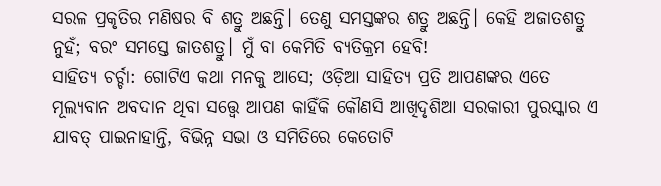ସରଳ ପ୍ରକୃତିର ମଣିଷର ବି ଶତ୍ରୁ ଅଛନ୍ତି। ତେଣୁ ସମସ୍ତଙ୍କର ଶତ୍ରୁ ଅଛନ୍ତି। କେହି ଅଜାତଶତ୍ରୁ ନୁହଁ; ବରଂ ସମସ୍ତେ ଜାତଶତ୍ରୁ। ମୁଁ ବା କେମିତି ବ୍ୟତିକ୍ରମ ହେବି!
ସାହିତ୍ୟ ଚର୍ଚ୍ଚା: ଗୋଟିଏ କଥା ମନକୁ ଆସେ; ଓଡ଼ିଆ ସାହିତ୍ୟ ପ୍ରତି ଆପଣଙ୍କର ଏତେ ମୂଲ୍ୟବାନ ଅବଦାନ ଥିବା ସତ୍ତ୍ୱେ ଆପଣ କାହିଁକି କୌଣସି ଆଖିଦୃଶିଆ ସରକାରୀ ପୁରସ୍କାର ଏ ଯାବତ୍ ପାଇନାହାନ୍ତି, ବିଭିନ୍ନ ସଭା ଓ ସମିତିରେ କେତୋଟି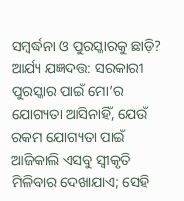ସମ୍ବର୍ଦ୍ଧନା ଓ ପୁରସ୍କାରକୁ ଛାଡ଼ି?
ଆର୍ଯ୍ୟ ଯଜ୍ଞଦତ୍ତ: ସରକାରୀ ପୁରସ୍କାର ପାଇଁ ମୋ’ର ଯୋଗ୍ୟତା ଆସିନାହିଁ, ଯେଉଁ ରକମ ଯୋଗ୍ୟତା ପାଇଁ ଆଜିକାଲି ଏସବୁ ସ୍ୱୀକୃତି ମିଳିବାର ଦେଖାଯାଏ; ସେହି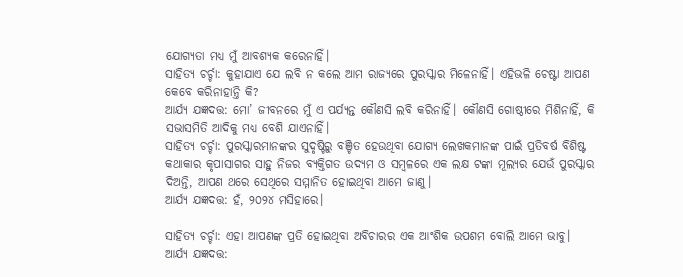ଯୋଗ୍ୟତା ମଧ୍ୟ ମୁଁ ଆବଶ୍ୟକ କରେନାହିଁ।
ସାହିତ୍ୟ ଚର୍ଚ୍ଚା: କୁହାଯାଏ ଯେ ଲବି ନ କଲେ ଆମ ରାଜ୍ୟରେ ପୁରସ୍କାର ମିଳେନାହିଁ। ଏହିଭଳି ଚେଷ୍ଟା ଆପଣ କେବେ କରିନାହାନ୍ତି କି?
ଆର୍ଯ୍ୟ ଯଜ୍ଞଦତ୍ତ: ମୋ’ ଜୀବନରେ ମୁଁ ଏ ପର୍ଯ୍ୟନ୍ତ କୌଣସି ଲବି କରିନାହିଁ। କୌଣସି ଗୋଷ୍ଠୀରେ ମିଶିନାହିଁ, କି ସଭାସମିତି ଆଦିକୁ ମଧ୍ୟ ବେଶି ଯାଏନାହିଁ।
ସାହିତ୍ୟ ଚର୍ଚ୍ଚା: ପୁରସ୍କାରମାନଙ୍କର ସୁଦୃଷ୍ଟିରୁ ବଞ୍ଚିତ ହେଉଥିବା ଯୋଗ୍ୟ ଲେଖକମାନଙ୍କ ପାଇଁ ପ୍ରତିବର୍ଷ ବିଶିଷ୍ଟ କଥାକାର କୃପାସାଗର ସାହୁ ନିଜର ବ୍ୟକ୍ତିଗତ ଉଦ୍ୟମ ଓ ସମ୍ବଳରେ ଏକ ଲକ୍ଷ ଟଙ୍କା ମୂଲ୍ୟର ଯେଉଁ ପୁରସ୍କାର ଦିଅନ୍ତି, ଆପଣ ଥରେ ସେଥିରେ ସମ୍ମାନିତ ହୋଇଥିବା ଆମେ ଜାଣୁ।
ଆର୍ଯ୍ୟ ଯଜ୍ଞଦତ୍ତ: ହଁ, ୨୦୨୪ ମସିହାରେ।

ସାହିତ୍ୟ ଚର୍ଚ୍ଚା: ଏହା ଆପଣଙ୍କ ପ୍ରତି ହୋଇଥିବା ଅବିଚାରର ଏକ ଆଂଶିକ ଉପଶମ ବୋଲି ଆମେ ଭାବୁ।
ଆର୍ଯ୍ୟ ଯଜ୍ଞଦତ୍ତ: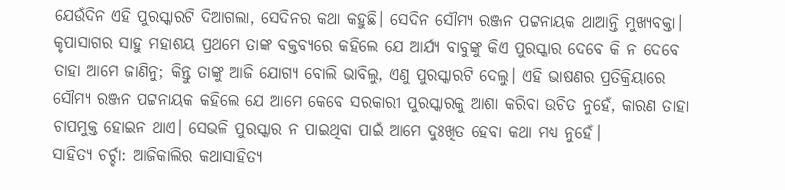ଯେଉଁଦିନ ଏହି ପୁରସ୍କାରଟି ଦିଆଗଲା, ସେଦିନର କଥା କହୁଛି। ସେଦିନ ସୌମ୍ୟ ରଞ୍ଜନ ପଟ୍ଟନାୟକ ଥାଆନ୍ତି ମୁଖ୍ୟବକ୍ତା। କୃପାସାଗର ସାହୁ ମହାଶୟ ପ୍ରଥମେ ତାଙ୍କ ବକ୍ତବ୍ୟରେ କହିଲେ ଯେ ଆର୍ଯ୍ୟ ବାବୁଙ୍କୁ କିଏ ପୁରସ୍କାର ଦେବେ କି ନ ଦେବେ ତାହା ଆମେ ଜାଣିନୁ; କିନ୍ତୁ ତାଙ୍କୁ ଆଜି ଯୋଗ୍ୟ ବୋଲି ଭାବିଲୁ, ଏଣୁ ପୁରସ୍କାରଟି ଦେଲୁ। ଏହି ଭାଷଣର ପ୍ରତିକ୍ରିୟାରେ ସୌମ୍ୟ ରଞ୍ଜନ ପଟ୍ଟନାୟକ କହିଲେ ଯେ ଆମେ କେବେ ସରକାରୀ ପୁରସ୍କାରକୁ ଆଶା କରିବା ଉଚିତ ନୁହେଁ, କାରଣ ତାହା ଚାପମୁକ୍ତ ହୋଇନ ଥାଏ। ସେଭଳି ପୁରସ୍କାର ନ ପାଇଥିବା ପାଇଁ ଆମେ ଦୁଃଖିତ ହେବା କଥା ମଧ୍ୟ ନୁହେଁ।
ସାହିତ୍ୟ ଚର୍ଚ୍ଚା: ଆଜିକାଲିର କଥାସାହିତ୍ୟ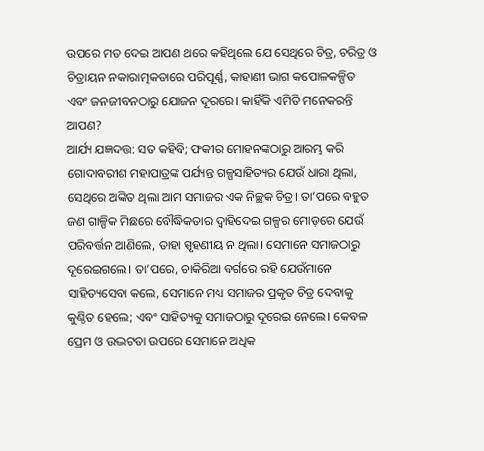ଉପରେ ମତ ଦେଇ ଆପଣ ଥରେ କହିଥିଲେ ଯେ ସେଥିରେ ଚିତ୍ର, ଚରିତ୍ର ଓ ଚିତ୍ରାୟନ ନକାରାତ୍ମକତାରେ ପରିପୂର୍ଣ୍ଣ, କାହାଣୀ ଭାଗ କପୋଳକଳ୍ପିତ ଏବଂ ଜନଜୀବନଠାରୁ ଯୋଜନ ଦୂରରେ। କାହିଁକି ଏମିତି ମନେକରନ୍ତି ଆପଣ?
ଆର୍ଯ୍ୟ ଯଜ୍ଞଦତ୍ତ: ସତ କହିବି; ଫକୀର ମୋହନଙ୍କଠାରୁ ଆରମ୍ଭ କରି ଗୋଦାବରୀଶ ମହାପାତ୍ରଙ୍କ ପର୍ଯ୍ୟନ୍ତ ଗଳ୍ପସାହିତ୍ୟର ଯେଉଁ ଧାରା ଥିଲା, ସେଥିରେ ଅଙ୍କିତ ଥିଲା ଆମ ସମାଜର ଏକ ନିଚ୍ଛକ ଚିତ୍ର। ତା’ପରେ ବହୁତ ଜଣ ଗାଳ୍ପିକ ମିଛରେ ବୌଦ୍ଧିକତାର ଦ୍ୱାହିଦେଇ ଗଳ୍ପର ମୋଡ଼ରେ ଯେଉଁ ପରିବର୍ତ୍ତନ ଆଣିଲେ, ତାହା ସ୍ପୃହଣୀୟ ନ ଥିଲା। ସେମାନେ ସମାଜଠାରୁ ଦୂରେଇଗଲେ। ତା’ପରେ, ଚାକିରିଆ ବର୍ଗରେ ରହି ଯେଉଁମାନେ ସାହିତ୍ୟସେବା କଲେ, ସେମାନେ ମଧ୍ୟ ସମାଜର ପ୍ରକୃତ ଚିତ୍ର ଦେବାକୁ କୁଣ୍ଠିତ ହେଲେ; ଏବଂ ସାହିତ୍ୟକୁ ସମାଜଠାରୁ ଦୂରେଇ ନେଲେ। କେବଳ ପ୍ରେମ ଓ ଉଦ୍ଭଟତା ଉପରେ ସେମାନେ ଅଧିକ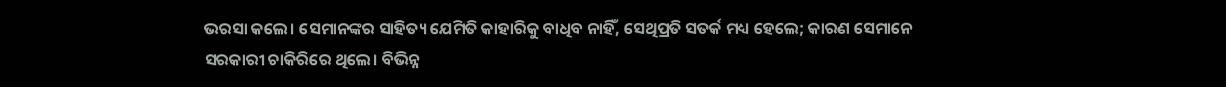ଭରସା କଲେ। ସେମାନଙ୍କର ସାହିତ୍ୟ ଯେମିତି କାହାରିକୁ ବାଧିବ ନାହିଁ, ସେଥିପ୍ରତି ସତର୍କ ମଧ୍ୟ ହେଲେ; କାରଣ ସେମାନେ ସରକାରୀ ଚାକିରିରେ ଥିଲେ। ବିଭିନ୍ନ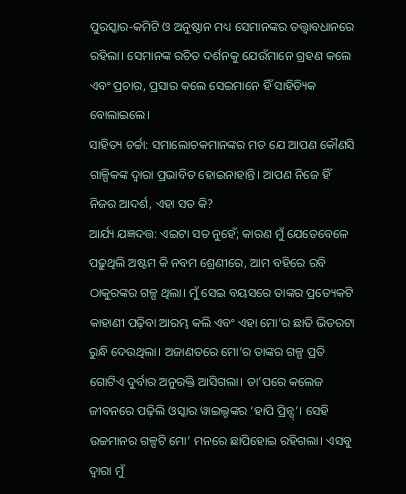ପୁରସ୍କାର-କମିଟି ଓ ଅନୁଷ୍ଠାନ ମଧ୍ୟ ସେମାନଙ୍କର ତତ୍ତ୍ୱାବଧାନରେ ରହିଲା। ସେମାନଙ୍କ ରଚିତ ଦର୍ଶନକୁ ଯେଉଁମାନେ ଗ୍ରହଣ କଲେ ଏବଂ ପ୍ରଚାର, ପ୍ରସାର କଲେ ସେଇମାନେ ହିଁ ସାହିତ୍ୟିକ ବୋଲାଇଲେ।
ସାହିତ୍ୟ ଚର୍ଚ୍ଚା: ସମାଲୋଚକମାନଙ୍କର ମତ ଯେ ଆପଣ କୌଣସି ଗାଳ୍ପିକଙ୍କ ଦ୍ୱାରା ପ୍ରଭାବିତ ହୋଇନାହାନ୍ତି। ଆପଣ ନିଜେ ହିଁ ନିଜର ଆଦର୍ଶ, ଏହା ସତ କି?
ଆର୍ଯ୍ୟ ଯଜ୍ଞଦତ୍ତ: ଏଇଟା ସତ ନୁହେଁ; କାରଣ ମୁଁ ଯେତେବେଳେ ପଢ଼ୁଥିଲି ଅଷ୍ଟମ କି ନବମ ଶ୍ରେଣୀରେ, ଆମ ବହିରେ ରବି ଠାକୁରଙ୍କର ଗଳ୍ପ ଥିଲା। ମୁଁ ସେଇ ବୟସରେ ତାଙ୍କର ପ୍ରତ୍ୟେକଟି କାହାଣୀ ପଢ଼ିବା ଆରମ୍ଭ କଲି ଏବଂ ଏହା ମୋ’ର ଛାତି ଭିତରଟା ରୁନ୍ଧି ଦେଉଥିଲା। ଅଜାଣତରେ ମୋ’ର ତାଙ୍କର ଗଳ୍ପ ପ୍ରତି ଗୋଟିଏ ଦୁର୍ବାର ଅନୁରକ୍ତି ଆସିଗଲା। ତା’ପରେ କଲେଜ ଜୀବନରେ ପଢ଼ିଲି ଓସ୍କାର ୱାଇଲ୍ଡଙ୍କର ‘ହାପି ପ୍ରିନ୍ସ୍’। ସେହି ଉଚ୍ଚମାନର ଗଳ୍ପଟି ମୋ’ ମନରେ ଛାପିହୋଇ ରହିଗଲା। ଏସବୁ ଦ୍ୱାରା ମୁଁ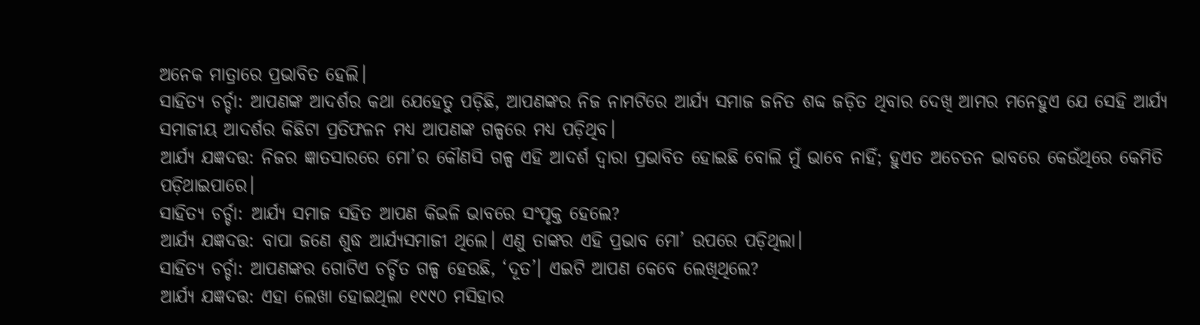ଅନେକ ମାତ୍ରାରେ ପ୍ରଭାବିତ ହେଲି।
ସାହିତ୍ୟ ଚର୍ଚ୍ଚା: ଆପଣଙ୍କ ଆଦର୍ଶର କଥା ଯେହେତୁ ପଡ଼ିଛି, ଆପଣଙ୍କର ନିଜ ନାମଟିରେ ଆର୍ଯ୍ୟ ସମାଜ ଜନିତ ଶବ୍ଦ ଜଡ଼ିତ ଥିବାର ଦେଖି ଆମର ମନେହୁଏ ଯେ ସେହି ଆର୍ଯ୍ୟ ସମାଜୀୟ ଆଦର୍ଶର କିଛିଟା ପ୍ରତିଫଳନ ମଧ୍ୟ ଆପଣଙ୍କ ଗଳ୍ପରେ ମଧ୍ୟ ପଡ଼ିଥିବ।
ଆର୍ଯ୍ୟ ଯଜ୍ଞଦତ୍ତ: ନିଜର ଜ୍ଞାତସାରରେ ମୋ’ର କୌଣସି ଗଳ୍ପ ଏହି ଆଦର୍ଶ ଦ୍ୱାରା ପ୍ରଭାବିତ ହୋଇଛି ବୋଲି ମୁଁ ଭାବେ ନାହିଁ; ହୁଏତ ଅଚେତନ ଭାବରେ କେଉଁଥିରେ କେମିତି ପଡ଼ିଥାଇପାରେ।
ସାହିତ୍ୟ ଚର୍ଚ୍ଚା: ଆର୍ଯ୍ୟ ସମାଜ ସହିତ ଆପଣ କିଭଳି ଭାବରେ ସଂପୃକ୍ତ ହେଲେ?
ଆର୍ଯ୍ୟ ଯଜ୍ଞଦତ୍ତ: ବାପା ଜଣେ ଶୁଦ୍ଧ ଆର୍ଯ୍ୟସମାଜୀ ଥିଲେ। ଏଣୁ ତାଙ୍କର ଏହି ପ୍ରଭାବ ମୋ’ ଉପରେ ପଡ଼ିଥିଲା।
ସାହିତ୍ୟ ଚର୍ଚ୍ଚା: ଆପଣଙ୍କର ଗୋଟିଏ ଚର୍ଚ୍ଚିତ ଗଳ୍ପ ହେଉଛି, ‘ଦୂତ’। ଏଇଟି ଆପଣ କେବେ ଲେଖିଥିଲେ?
ଆର୍ଯ୍ୟ ଯଜ୍ଞଦତ୍ତ: ଏହା ଲେଖା ହୋଇଥିଲା ୧୯୯୦ ମସିହାର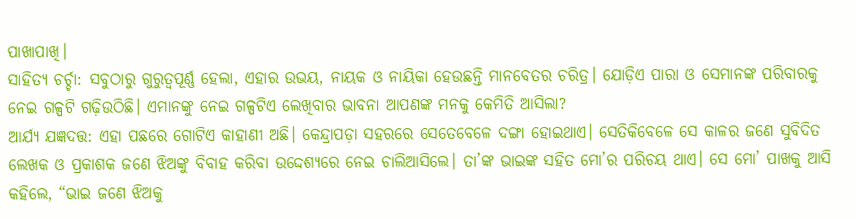ପାଖାପାଖି।
ସାହିତ୍ୟ ଚର୍ଚ୍ଚା: ସବୁଠାରୁ ଗୁରୁତ୍ୱପୂର୍ଣ୍ଣ ହେଲା, ଏହାର ଉଭୟ, ନାୟକ ଓ ନାୟିକା ହେଉଛନ୍ତି ମାନବେତର ଚରିତ୍ର। ଯୋଡ଼ିଏ ପାରା ଓ ସେମାନଙ୍କ ପରିବାରକୁ ନେଇ ଗଳ୍ପଟି ଗଢ଼ିଉଠିଛି। ଏମାନଙ୍କୁ ନେଇ ଗଳ୍ପଟିଏ ଲେଖିବାର ଭାବନା ଆପଣଙ୍କ ମନକୁ କେମିତି ଆସିଲା?
ଆର୍ଯ୍ୟ ଯଜ୍ଞଦତ୍ତ: ଏହା ପଛରେ ଗୋଟିଏ କାହାଣୀ ଅଛି। କେନ୍ଦ୍ରାପଡ଼ା ସହରରେ ସେତେବେଳେ ଦଙ୍ଗା ହୋଇଥାଏ। ସେତିକିବେଳେ ସେ କାଳର ଜଣେ ସୁବିଦିତ ଲେଖକ ଓ ପ୍ରକାଶକ ଜଣେ ଝିଅଙ୍କୁ ବିବାହ କରିବା ଉଦ୍ଦେଶ୍ୟରେ ନେଇ ଚାଲିଆସିଲେ। ତା’ଙ୍କ ଭାଇଙ୍କ ସହିତ ମୋ’ର ପରିଚୟ ଥାଏ। ସେ ମୋ’ ପାଖକୁ ଆସି କହିଲେ, “ଭାଇ ଜଣେ ଝିଅକୁ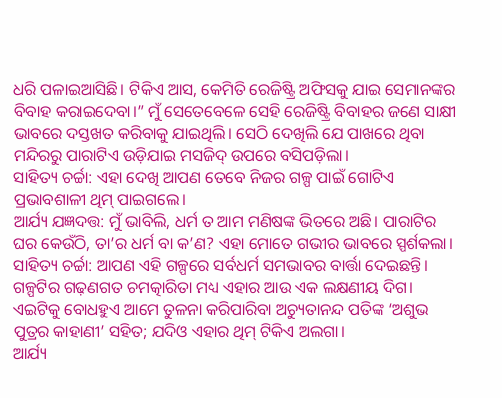ଧରି ପଳାଇଆସିଛି। ଟିକିଏ ଆସ, କେମିତି ରେଜିଷ୍ଟ୍ରି ଅଫିସକୁ ଯାଇ ସେମାନଙ୍କର ବିବାହ କରାଇଦେବା।” ମୁଁ ସେତେବେଳେ ସେହି ରେଜିଷ୍ଟ୍ରି ବିବାହର ଜଣେ ସାକ୍ଷୀ ଭାବରେ ଦସ୍ତଖତ କରିବାକୁ ଯାଇଥିଲି। ସେଠି ଦେଖିଲି ଯେ ପାଖରେ ଥିବା ମନ୍ଦିରରୁ ପାରାଟିଏ ଉଡ଼ିଯାଇ ମସଜିଦ୍ ଉପରେ ବସିପଡ଼ିଲା।
ସାହିତ୍ୟ ଚର୍ଚ୍ଚା: ଏହା ଦେଖି ଆପଣ ତେବେ ନିଜର ଗଳ୍ପ ପାଇଁ ଗୋଟିଏ ପ୍ରଭାବଶାଳୀ ଥିମ୍ ପାଇଗଲେ।
ଆର୍ଯ୍ୟ ଯଜ୍ଞଦତ୍ତ: ମୁଁ ଭାବିଲି, ଧର୍ମ ତ ଆମ ମଣିଷଙ୍କ ଭିତରେ ଅଛି। ପାରାଟିର ଘର କେଉଁଠି, ତା’ର ଧର୍ମ ବା କ’ଣ? ଏହା ମୋତେ ଗଭୀର ଭାବରେ ସ୍ପର୍ଶକଲା।
ସାହିତ୍ୟ ଚର୍ଚ୍ଚା: ଆପଣ ଏହି ଗଳ୍ପରେ ସର୍ବଧର୍ମ ସମଭାବର ବାର୍ତ୍ତା ଦେଇଛନ୍ତି। ଗଳ୍ପଟିର ଗଢ଼ଣଗତ ଚମତ୍କାରିତା ମଧ୍ୟ ଏହାର ଆଉ ଏକ ଲକ୍ଷଣୀୟ ଦିଗ। ଏଇଟିକୁ ବୋଧହୁଏ ଆମେ ତୁଳନା କରିପାରିବା ଅଚ୍ୟୁତାନନ୍ଦ ପତିଙ୍କ ‘ଅଶୁଭ ପୁତ୍ରର କାହାଣୀ’ ସହିତ; ଯଦିଓ ଏହାର ଥିମ୍ ଟିକିଏ ଅଲଗା।
ଆର୍ଯ୍ୟ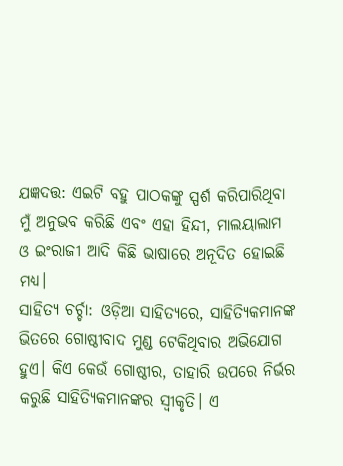ଯଜ୍ଞଦତ୍ତ: ଏଇଟି ବହୁ ପାଠକଙ୍କୁ ସ୍ପର୍ଶ କରିପାରିଥିବା ମୁଁ ଅନୁଭବ କରିଛି ଏବଂ ଏହା ହିନ୍ଦୀ, ମାଲୟାଲାମ ଓ ଇଂରାଜୀ ଆଦି କିଛି ଭାଷାରେ ଅନୂଦିତ ହୋଇଛି ମଧ୍ୟ।
ସାହିତ୍ୟ ଚର୍ଚ୍ଚା: ଓଡ଼ିଆ ସାହିତ୍ୟରେ, ସାହିତ୍ୟିକମାନଙ୍କ ଭିତରେ ଗୋଷ୍ଠୀବାଦ ମୁଣ୍ଡ ଟେକିଥିବାର ଅଭିଯୋଗ ହୁଏ। କିଏ କେଉଁ ଗୋଷ୍ଠୀର, ତାହାରି ଉପରେ ନିର୍ଭର କରୁଛି ସାହିତ୍ୟିକମାନଙ୍କର ସ୍ୱୀକୃତି। ଏ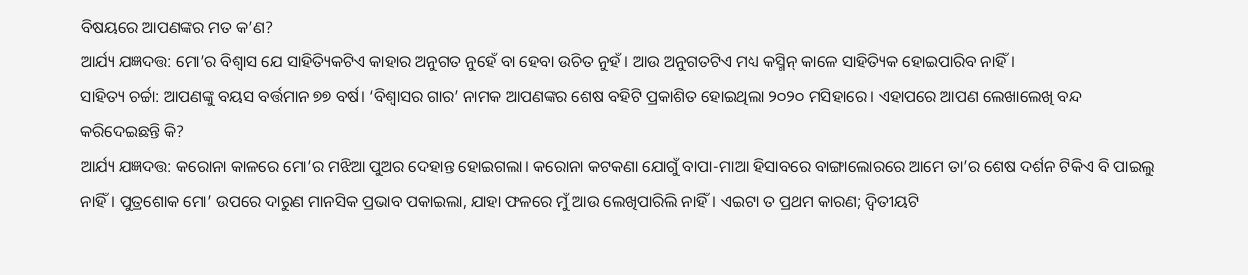ବିଷୟରେ ଆପଣଙ୍କର ମତ କ’ଣ?
ଆର୍ଯ୍ୟ ଯଜ୍ଞଦତ୍ତ: ମୋ’ର ବିଶ୍ୱାସ ଯେ ସାହିତ୍ୟିକଟିଏ କାହାର ଅନୁଗତ ନୁହେଁ ବା ହେବା ଉଚିତ ନୁହଁ। ଆଉ ଅନୁଗତଟିଏ ମଧ୍ୟ କସ୍ମିନ୍ କାଳେ ସାହିତ୍ୟିକ ହୋଇପାରିବ ନାହିଁ।
ସାହିତ୍ୟ ଚର୍ଚ୍ଚା: ଆପଣଙ୍କୁ ବୟସ ବର୍ତ୍ତମାନ ୭୭ ବର୍ଷ। ‘ବିଶ୍ୱାସର ଗାର’ ନାମକ ଆପଣଙ୍କର ଶେଷ ବହିଟି ପ୍ରକାଶିତ ହୋଇଥିଲା ୨୦୨୦ ମସିହାରେ। ଏହାପରେ ଆପଣ ଲେଖାଲେଖି ବନ୍ଦ କରିଦେଇଛନ୍ତି କି?
ଆର୍ଯ୍ୟ ଯଜ୍ଞଦତ୍ତ: କରୋନା କାଳରେ ମୋ’ର ମଝିଆ ପୁଅର ଦେହାନ୍ତ ହୋଇଗଲା। କରୋନା କଟକଣା ଯୋଗୁଁ ବାପା-ମାଆ ହିସାବରେ ବାଙ୍ଗାଲୋରରେ ଆମେ ତା’ର ଶେଷ ଦର୍ଶନ ଟିକିଏ ବି ପାଇଲୁ ନାହିଁ। ପୁତ୍ରଶୋକ ମୋ’ ଉପରେ ଦାରୁଣ ମାନସିକ ପ୍ରଭାବ ପକାଇଲା, ଯାହା ଫଳରେ ମୁଁ ଆଉ ଲେଖିପାରିଲି ନାହିଁ। ଏଇଟା ତ ପ୍ରଥମ କାରଣ; ଦ୍ୱିତୀୟଟି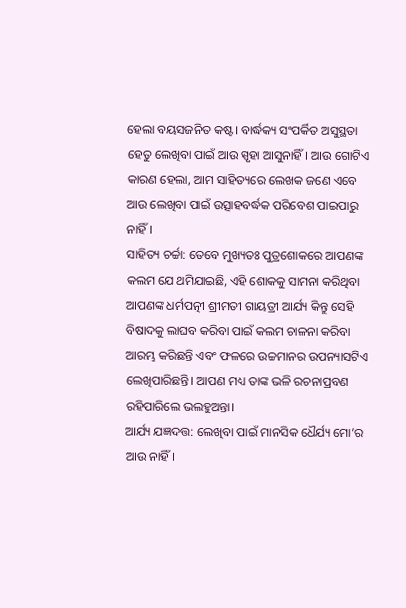ହେଲା ବୟସଜନିତ କଷ୍ଟ। ବାର୍ଦ୍ଧକ୍ୟ ସଂପର୍କିତ ଅସୁସ୍ଥତା ହେତୁ ଲେଖିବା ପାଇଁ ଆଉ ସ୍ପୃହା ଆସୁନାହିଁ। ଆଉ ଗୋଟିଏ କାରଣ ହେଲା, ଆମ ସାହିତ୍ୟରେ ଲେଖକ ଜଣେ ଏବେ ଆଉ ଲେଖିବା ପାଇଁ ଉତ୍ସାହବର୍ଦ୍ଧକ ପରିବେଶ ପାଇପାରୁ ନାହିଁ।
ସାହିତ୍ୟ ଚର୍ଚ୍ଚା: ତେବେ ମୁଖ୍ୟତଃ ପୁତ୍ରଶୋକରେ ଆପଣଙ୍କ କଲମ ଯେ ଥମିଯାଇଛି, ଏହି ଶୋକକୁ ସାମନା କରିଥିବା ଆପଣଙ୍କ ଧର୍ମପତ୍ନୀ ଶ୍ରୀମତୀ ଗାୟତ୍ରୀ ଆର୍ଯ୍ୟ କିନ୍ତୁ ସେହି ବିଷାଦକୁ ଲାଘବ କରିବା ପାଇଁ କଲମ ଚାଳନା କରିବା ଆରମ୍ଭ କରିଛନ୍ତି ଏବଂ ଫଳରେ ଉଚ୍ଚମାନର ଉପନ୍ୟାସଟିଏ ଲେଖିପାରିଛନ୍ତି। ଆପଣ ମଧ୍ୟ ତାଙ୍କ ଭଳି ରଚନାପ୍ରବଣ ରହିପାରିଲେ ଭଲହୁଅନ୍ତା।
ଆର୍ଯ୍ୟ ଯଜ୍ଞଦତ୍ତ: ଲେଖିବା ପାଇଁ ମାନସିକ ଧୈର୍ଯ୍ୟ ମୋ’ର ଆଉ ନାହିଁ।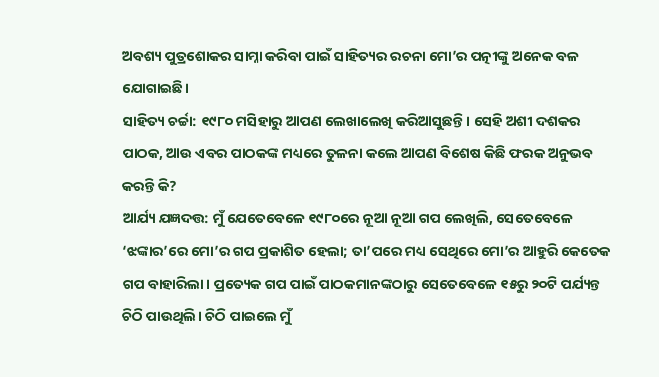ଅବଶ୍ୟ ପୁତ୍ରଶୋକର ସାମ୍ନା କରିବା ପାଇଁ ସାହିତ୍ୟର ରଚନା ମୋ’ର ପତ୍ନୀଙ୍କୁ ଅନେକ ବଳ ଯୋଗାଇଛି।
ସାହିତ୍ୟ ଚର୍ଚ୍ଚା: ୧୯୮୦ ମସିହାରୁ ଆପଣ ଲେଖାଲେଖି କରିଆସୁଛନ୍ତି। ସେହି ଅଶୀ ଦଶକର ପାଠକ, ଆଉ ଏବର ପାଠକଙ୍କ ମଧ୍ୟରେ ତୁଳନା କଲେ ଆପଣ ବିଶେଷ କିଛି ଫରକ ଅନୁଭବ କରନ୍ତି କି?
ଆର୍ଯ୍ୟ ଯଜ୍ଞଦତ୍ତ: ମୁଁ ଯେତେବେଳେ ୧୯୮୦ରେ ନୂଆ ନୂଆ ଗପ ଲେଖିଲି, ସେତେବେଳେ ‘ଝଙ୍କାର’ରେ ମୋ’ର ଗପ ପ୍ରକାଶିତ ହେଲା; ତା’ପରେ ମଧ୍ୟ ସେଥିରେ ମୋ’ର ଆହୁରି କେତେକ ଗପ ବାହାରିଲା। ପ୍ରତ୍ୟେକ ଗପ ପାଇଁ ପାଠକମାନଙ୍କଠାରୁ ସେତେବେଳେ ୧୫ରୁ ୨୦ଟି ପର୍ଯ୍ୟନ୍ତ ଚିଠି ପାଉଥିଲି। ଚିଠି ପାଇଲେ ମୁଁ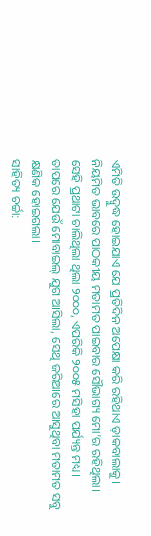ଏମିତି ଉଦ୍ବୁଦ୍ଧ ହୋଇଯାଏ ଯେ ପ୍ରତିଦିନ ଅପେକ୍ଷା କରି ରହିଥାଏ ଡ଼ାକବାଲାକୁ। ନିୟମିତ ଭାବରେ ପାଠକୀୟ ମତାମତ ପାଇବାର ସୌଭାଗ୍ୟ ମୋ’ର ରହିଥିଲା। ସେହି ପ୍ରଥାଟା ଚାଲିଥିଲା ଥିଲା ୨୦୦୦, ଏପରିକି ୨୦୦୫ ମସିହା ପର୍ଯ୍ୟନ୍ତ ମଧ୍ୟ। ତାପରେ ଯେଉଁ ମୋବାଇଲ୍ ଯୁଗ ଆସିଲା, ସେଥି ଜରିଆରେ ଆସୁଥିବା ମତାମତ ସବୁ କ୍ଷଣିକ ହୋଇଗଲା।
ସାହିତ୍ୟ ଚର୍ଚ୍ଚା: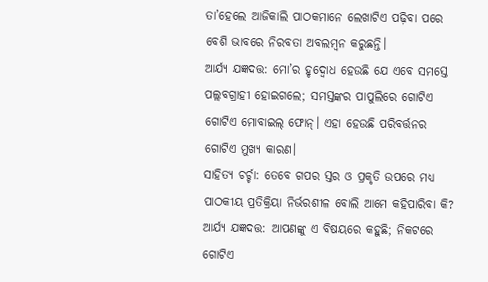ତା’ହେଲେ ଆଜିକାଲି ପାଠକମାନେ ଲେଖାଟିଏ ପଢ଼ିବା ପରେ ବେଶି ଭାବରେ ନିରବତା ଅବଲମ୍ବନ କରୁଛନ୍ତି।
ଆର୍ଯ୍ୟ ଯଜ୍ଞଦତ୍ତ: ମୋ’ର ହୃଦ୍ବୋଧ ହେଉଛି ଯେ ଏବେ ସମସ୍ତେ ପଲ୍ଲବଗ୍ରାହୀ ହୋଇଗଲେ; ସମସ୍ତଙ୍କର ପାପୁଲିରେ ଗୋଟିଏ ଗୋଟିଏ ମୋବାଇଲ୍ ଫୋନ୍। ଏହା ହେଉଛି ପରିବର୍ତ୍ତନର ଗୋଟିଏ ମୁଖ୍ୟ କାରଣ।
ସାହିତ୍ୟ ଚର୍ଚ୍ଚା: ତେବେ ଗପର ସ୍ତର ଓ ପ୍ରକୃତି ଉପରେ ମଧ୍ୟ ପାଠକୀୟ ପ୍ରତିକ୍ରିୟା ନିର୍ଭରଶୀଳ ବୋଲି ଆମେ କହିପାରିବା କି?
ଆର୍ଯ୍ୟ ଯଜ୍ଞଦତ୍ତ: ଆପଣଙ୍କୁ ଏ ବିଷୟରେ କହୁଛି; ନିକଟରେ ଗୋଟିଏ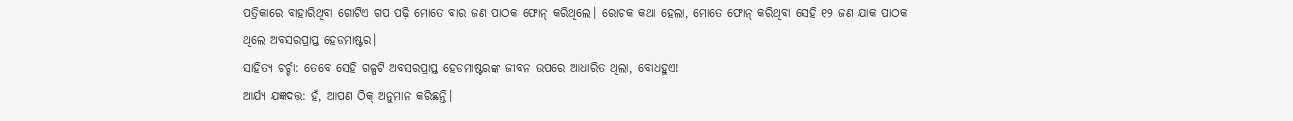ପତ୍ରିକାରେ ବାହାରିଥିବା ଗୋଟିଏ ଗପ ପଢ଼ି ମୋତେ ବାର ଜଣ ପାଠକ ଫୋନ୍ କରିଥିଲେ। ରୋଚକ କଥା ହେଲା, ମୋତେ ଫୋନ୍ କରିଥିବା ସେହି ୧୨ ଜଣ ଯାକ ପାଠକ ଥିଲେ ଅବସରପ୍ରାପ୍ତ ହେଡମାଷ୍ଟର।
ସାହିତ୍ୟ ଚର୍ଚ୍ଚା: ତେବେ ସେହି ଗଳ୍ପଟି ଅବସରପ୍ରାପ୍ତ ହେଡମାଷ୍ଟରଙ୍କ ଜୀବନ ଉପରେ ଆଧାରିତ ଥିଲା, ବୋଧହୁଏ!
ଆର୍ଯ୍ୟ ଯଜ୍ଞଦତ୍ତ: ହଁ, ଆପଣ ଠିକ୍ ଅନୁମାନ କରିଛନ୍ତି।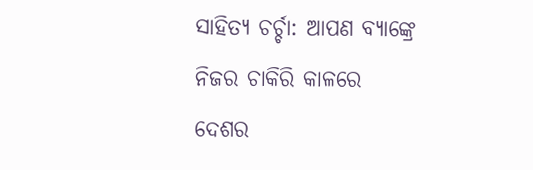ସାହିତ୍ୟ ଚର୍ଚ୍ଚା: ଆପଣ ବ୍ୟାଙ୍କ୍ରେ ନିଜର ଚାକିରି କାଳରେ ଦେଶର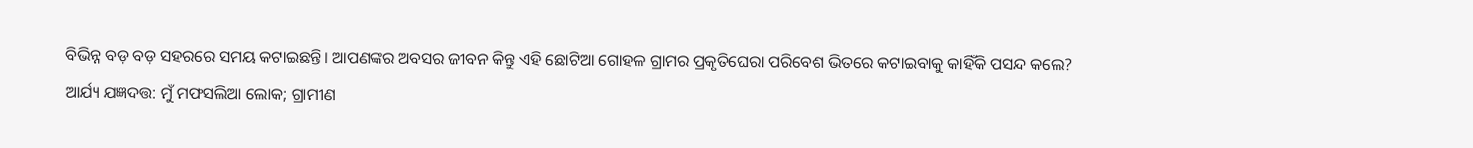ବିଭିନ୍ନ ବଡ଼ ବଡ଼ ସହରରେ ସମୟ କଟାଇଛନ୍ତି। ଆପଣଙ୍କର ଅବସର ଜୀବନ କିନ୍ତୁ ଏହି ଛୋଟିଆ ଗୋହଳ ଗ୍ରାମର ପ୍ରକୃତିଘେରା ପରିବେଶ ଭିତରେ କଟାଇବାକୁ କାହିଁକି ପସନ୍ଦ କଲେ?
ଆର୍ଯ୍ୟ ଯଜ୍ଞଦତ୍ତ: ମୁଁ ମଫସଲିଆ ଲୋକ; ଗ୍ରାମୀଣ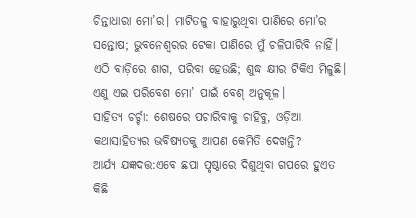ଚିନ୍ତାଧାରା ମୋ’ର। ମାଟିତଳୁ ବାହାରୁଥିବା ପାଣିରେ ମୋ’ର ସନ୍ତୋଷ; ଭୁବନେଶ୍ୱରର ଟେକା ପାଣିରେ ମୁଁ ଚଳିପାରିବି ନାହିଁ। ଏଠି ବାଡ଼ିରେ ଶାଗ, ପରିବା ହେଉଛି; ଶୁଦ୍ଧ କ୍ଷୀର ଟିକିଏ ମିଳୁଛି। ଏଣୁ ଏଇ ପରିବେଶ ମୋ’ ପାଇଁ ବେଶ୍ ଅନୁକୂଳ।
ସାହିତ୍ୟ ଚର୍ଚ୍ଚା: ଶେଷରେ ପଚାରିବାକୁ ଚାହିବୁ, ଓଡ଼ିଆ କଥାସାହିତ୍ୟର ଭବିଷ୍ୟତକୁ ଆପଣ କେମିତି ଦେଖନ୍ତି?
ଆର୍ଯ୍ୟ ଯଜ୍ଞଦତ୍ତ:ଏବେ ଛପା ପୃଷ୍ଠାରେ ଦିଶୁଥିବା ଗପରେ ହୁଏତ କିଛି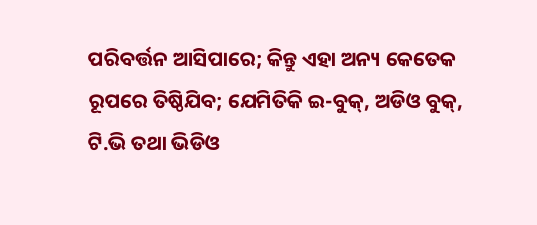ପରିବର୍ତ୍ତନ ଆସିପାରେ; କିନ୍ତୁ ଏହା ଅନ୍ୟ କେତେକ ରୂପରେ ତିଷ୍ଠିଯିବ; ଯେମିତିକି ଇ-ବୁକ୍, ଅଡିଓ ବୁକ୍, ଟି.ଭି ତଥା ଭିଡିଓ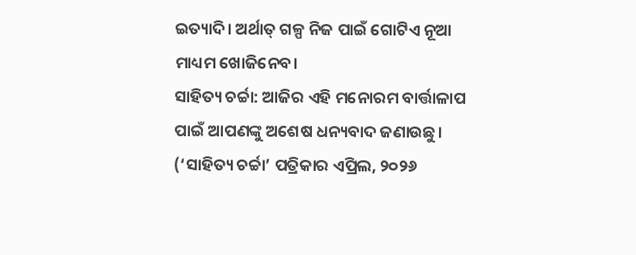ଇତ୍ୟାଦି। ଅର୍ଥାତ୍ ଗଳ୍ପ ନିଜ ପାଇଁ ଗୋଟିଏ ନୂଆ ମାଧ୍ୟମ ଖୋଜିନେବ।
ସାହିତ୍ୟ ଚର୍ଚ୍ଚା: ଆଜିର ଏହି ମନୋରମ ବାର୍ତ୍ତାଳାପ ପାଇଁ ଆପଣଙ୍କୁ ଅଶେଷ ଧନ୍ୟବାଦ ଜଣାଉଛୁ।
(‘ସାହିତ୍ୟ ଚର୍ଚ୍ଚା’ ପତ୍ରିକାର ଏପ୍ରିଲ, ୨୦୨୬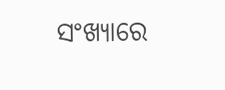ସଂଖ୍ୟାରେ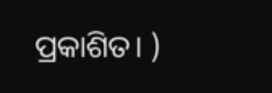ପ୍ରକାଶିତ। )